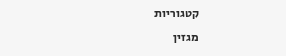קטגוריות
מגזין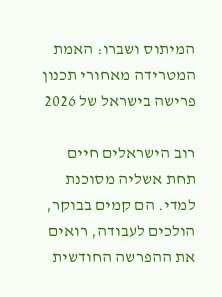המיתוס ושברו: האמת המטרידה מאחורי תכנון פרישה בישראל של 2026

רוב הישראלים חיים תחת אשליה מסוכנת למדי. הם קמים בבוקר, הולכים לעבודה, רואים את ההפרשה החודשית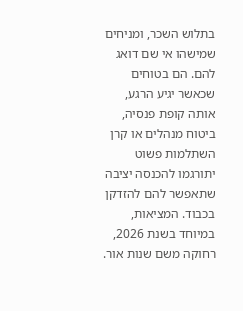בתלוש השכר, ומניחים שמישהו אי שם דואג להם. הם בטוחים שכאשר יגיע הרגע, אותה קופת פנסיה, ביטוח מנהלים או קרן השתלמות פשוט יתורגמו להכנסה יציבה שתאפשר להם להזדקן בכבוד. המציאות, במיוחד בשנת 2026, רחוקה משם שנות אור.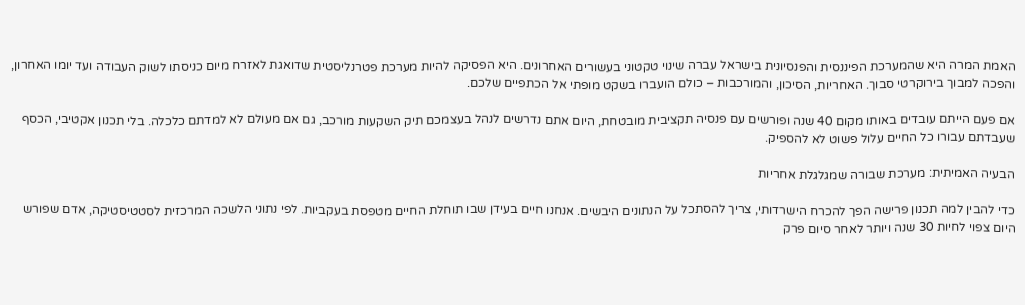האמת המרה היא שהמערכת הפיננסית והפנסיונית בישראל עברה שינוי טקטוני בעשורים האחרונים. היא הפסיקה להיות מערכת פטרנליסטית שדואגת לאזרח מיום כניסתו לשוק העבודה ועד יומו האחרון, והפכה למבוך בירוקרטי סבוך. האחריות, הסיכון, והמורכבות – כולם הועברו בשקט מופתי אל הכתפיים שלכם.

אם פעם הייתם עובדים באותו מקום 40 שנה ופורשים עם פנסיה תקציבית מובטחת, היום אתם נדרשים לנהל בעצמכם תיק השקעות מורכב, גם אם מעולם לא למדתם כלכלה. בלי תכנון אקטיבי, הכסף שעבדתם עבורו כל החיים עלול פשוט לא להספיק.

הבעיה האמיתית: מערכת שבורה שמגלגלת אחריות

כדי להבין למה תכנון פרישה הפך להכרח הישרדותי, צריך להסתכל על הנתונים היבשים. אנחנו חיים בעידן שבו תוחלת החיים מטפסת בעקביות. לפי נתוני הלשכה המרכזית לסטטיסטיקה, אדם שפורש היום צפוי לחיות 30 שנה ויותר לאחר סיום פרק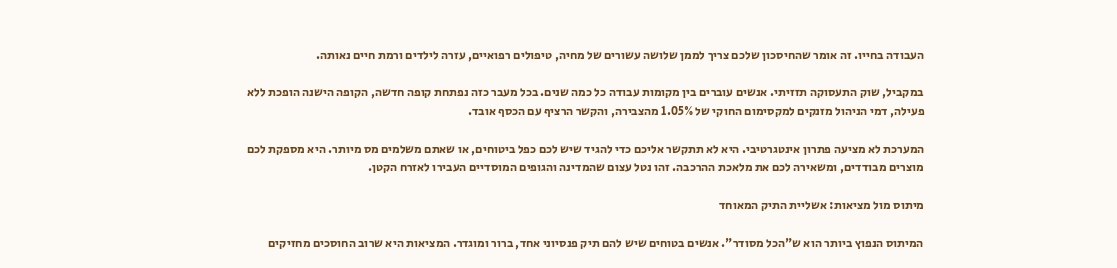העבודה בחייו. זה אומר שהחיסכון שלכם צריך לממן שלושה עשורים של מחיה, טיפולים רפואיים, עזרה לילדים ורמת חיים נאותה.

במקביל, שוק התעסוקה תזזיתי. אנשים עוברים בין מקומות עבודה כל כמה שנים. בכל מעבר כזה נפתחת קופה חדשה, הקופה הישנה הופכת ללא פעילה, דמי הניהול מזנקים למקסימום החוקי של 1.05% מהצבירה, והקשר הרציף עם הכסף אובד.

המערכת לא מציעה פתרון אינטגרטיבי. היא לא תתקשר אליכם כדי להגיד שיש לכם כפל ביטוחים, או שאתם משלמים מס מיותר. היא מספקת לכם מוצרים מבודדים, ומשאירה לכם את מלאכת ההרכבה. זהו נטל עצום שהמדינה והגופים המוסדיים העבירו לאזרח הקטן.

מיתוס מול מציאות: אשליית התיק המאוחד

המיתוס הנפוץ ביותר הוא ש"הכל מסודר". אנשים בטוחים שיש להם תיק פנסיוני אחד, ברור ומוגדר. המציאות היא שרוב החוסכים מחזיקים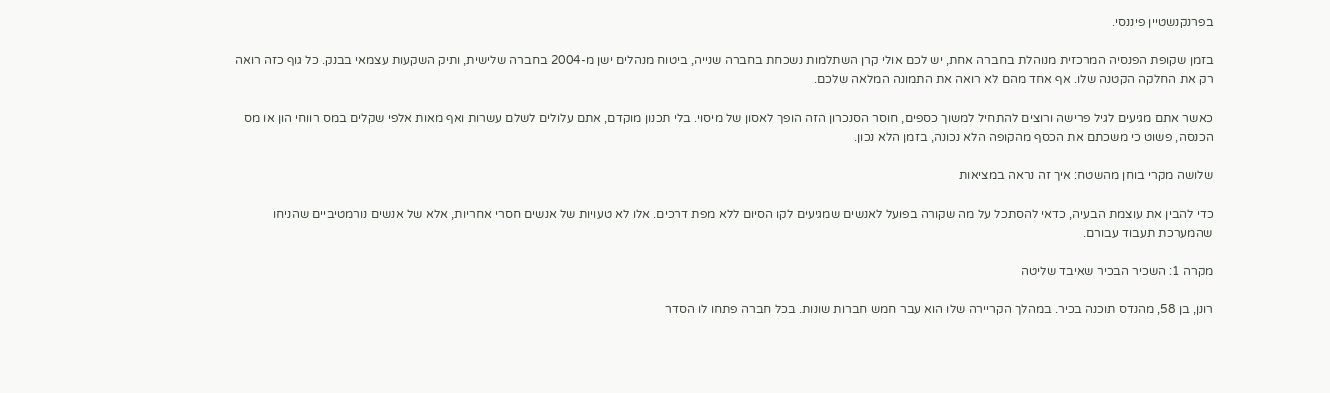בפרנקנשטיין פיננסי.

בזמן שקופת הפנסיה המרכזית מנוהלת בחברה אחת, יש לכם אולי קרן השתלמות נשכחת בחברה שנייה, ביטוח מנהלים ישן מ-2004 בחברה שלישית, ותיק השקעות עצמאי בבנק. כל גוף כזה רואה רק את החלקה הקטנה שלו. אף אחד מהם לא רואה את התמונה המלאה שלכם.

כאשר אתם מגיעים לגיל פרישה ורוצים להתחיל למשוך כספים, חוסר הסנכרון הזה הופך לאסון של מיסוי. בלי תכנון מוקדם, אתם עלולים לשלם עשרות ואף מאות אלפי שקלים במס רווחי הון או מס הכנסה, פשוט כי משכתם את הכסף מהקופה הלא נכונה, בזמן הלא נכון.

שלושה מקרי בוחן מהשטח: איך זה נראה במציאות

כדי להבין את עוצמת הבעיה, כדאי להסתכל על מה שקורה בפועל לאנשים שמגיעים לקו הסיום ללא מפת דרכים. אלו לא טעויות של אנשים חסרי אחריות, אלא של אנשים נורמטיביים שהניחו שהמערכת תעבוד עבורם.

מקרה 1: השכיר הבכיר שאיבד שליטה

רונן, בן 58, מהנדס תוכנה בכיר. במהלך הקריירה שלו הוא עבר חמש חברות שונות. בכל חברה פתחו לו הסדר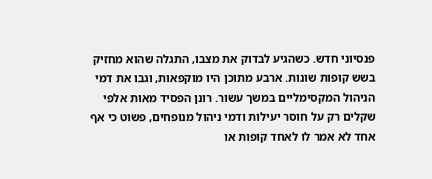פנסיוני חדש. כשהגיע לבדוק את מצבו, התגלה שהוא מחזיק בשש קופות שונות. ארבע מתוכן היו מוקפאות, וגבו את דמי הניהול המקסימליים במשך עשור. רונן הפסיד מאות אלפי שקלים רק על חוסר יעילות ודמי ניהול מנופחים, פשוט כי אף אחד לא אמר לו לאחד קופות או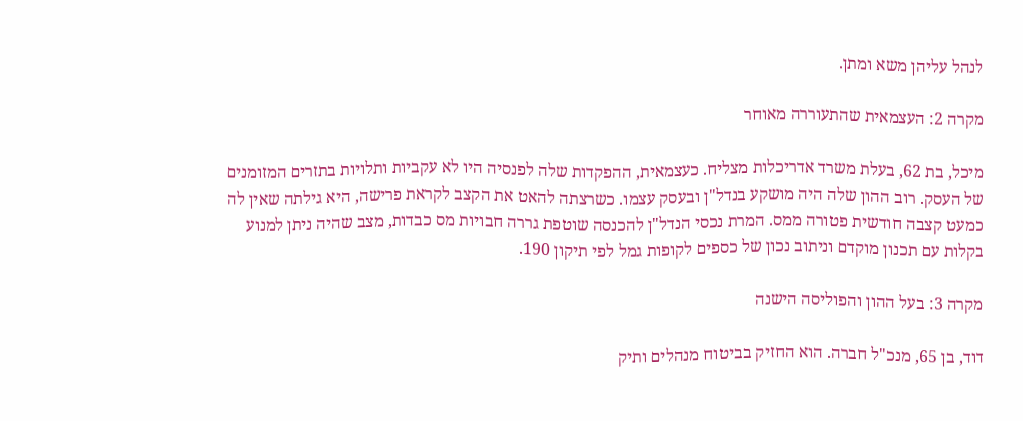לנהל עליהן משא ומתן.

מקרה 2: העצמאית שהתעוררה מאוחר

מיכל, בת 62, בעלת משרד אדריכלות מצליח. כעצמאית, ההפקדות שלה לפנסיה היו לא עקביות ותלויות בתזרים המזומנים של העסק. רוב ההון שלה היה מושקע בנדל"ן ובעסק עצמו. כשרצתה להאט את הקצב לקראת פרישה, היא גילתה שאין לה כמעט קצבה חודשית פטורה ממס. המרת נכסי הנדל"ן להכנסה שוטפת גררה חבויות מס כבדות, מצב שהיה ניתן למנוע בקלות עם תכנון מוקדם וניתוב נכון של כספים לקופות גמל לפי תיקון 190.

מקרה 3: בעל ההון והפוליסה הישנה

דוד, בן 65, מנכ"ל חברה. הוא החזיק בביטוח מנהלים ותיק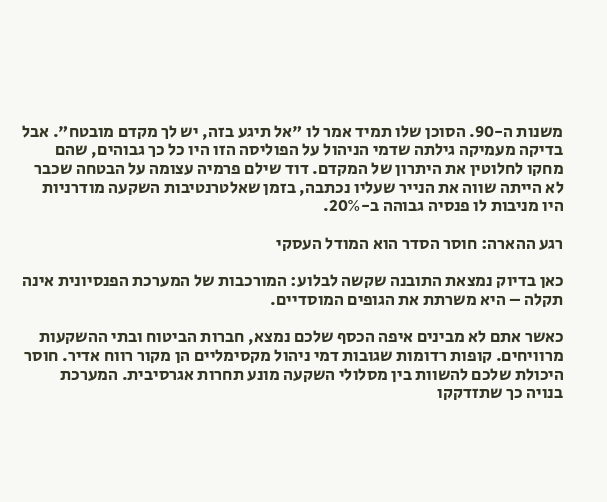משנות ה-90. הסוכן שלו תמיד אמר לו "אל תיגע בזה, יש לך מקדם מובטח". אבל בדיקה מעמיקה גילתה שדמי הניהול על הפוליסה הזו היו כל כך גבוהים, שהם מחקו לחלוטין את היתרון של המקדם. דוד שילם פרמיה עצומה על הבטחה שכבר לא הייתה שווה את הנייר שעליו נכתבה, בזמן שאלטרנטיבות השקעה מודרניות היו מניבות לו פנסיה גבוהה ב-20%.

רגע ההארה: חוסר הסדר הוא המודל העסקי

כאן בדיוק נמצאת התובנה שקשה לבלוע: המורכבות של המערכת הפנסיונית אינה תקלה – היא משרתת את הגופים המוסדיים.

כאשר אתם לא מבינים איפה הכסף שלכם נמצא, חברות הביטוח ובתי ההשקעות מרוויחים. קופות רדומות שגובות דמי ניהול מקסימליים הן מקור רווח אדיר. חוסר היכולת שלכם להשוות בין מסלולי השקעה מונע תחרות אגרסיבית. המערכת בנויה כך שתזדקקו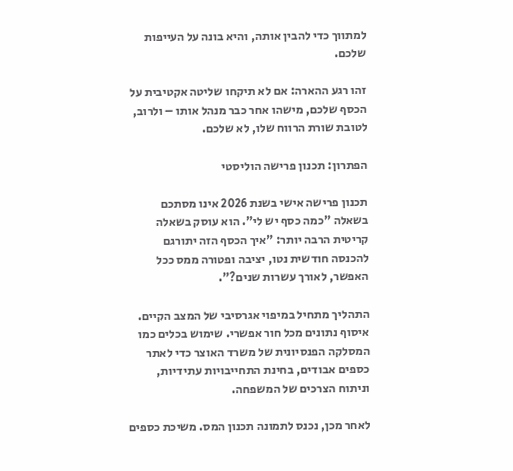למתווך כדי להבין אותה, והיא בונה על העייפות שלכם.

זהו רגע ההארה: אם לא תיקחו שליטה אקטיבית על הכסף שלכם, מישהו אחר כבר מנהל אותו – ולרוב, לטובת שורת הרווח שלו, לא שלכם.

הפתרון: תכנון פרישה הוליסטי

תכנון פרישה אישי בשנת 2026 אינו מסתכם בשאלה "כמה כסף יש לי". הוא עוסק בשאלה קריטית הרבה יותר: "איך הכסף הזה יתורגם להכנסה חודשית נטו, יציבה ופטורה ממס ככל האפשר, לאורך עשרות שנים?".

התהליך מתחיל במיפוי אגרסיבי של המצב הקיים. איסוף נתונים מכל חור אפשרי. שימוש בכלים כמו המסלקה הפנסיונית של משרד האוצר כדי לאתר כספים אבודים, בחינת התחייבויות עתידיות, וניתוח הצרכים של המשפחה.

לאחר מכן, נכנס לתמונה תכנון המס. משיכת כספים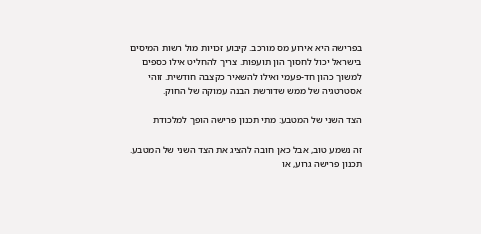בפרישה היא אירוע מס מורכב. קיבוע זכויות מול רשות המיסים בישראל יכול לחסוך הון תועפות. צריך להחליט אילו כספים למשוך כהון חד-פעמי ואילו להשאיר כקצבה חודשית. זוהי אסטרטגיה של ממש שדורשת הבנה עמוקה של החוק.

הצד השני של המטבע: מתי תכנון פרישה הופך למלכודת

זה נשמע טוב, אבל כאן חובה להציג את הצד השני של המטבע. תכנון פרישה גרוע, או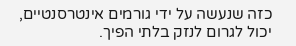כזה שנעשה על ידי גורמים אינטרסנטיים, יכול לגרום לנזק בלתי הפיך.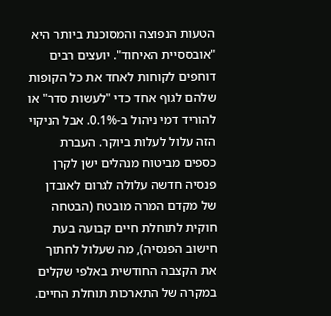הטעות הנפוצה והמסוכנת ביותר היא "אובססיית האיחוד". יועצים רבים דוחפים לקוחות לאחד את כל הקופות שלהם לגוף אחד כדי "לעשות סדר" או להוריד דמי ניהול ב-0.1%. אבל הניקוי הזה עלול לעלות ביוקר. העברת כספים מביטוח מנהלים ישן לקרן פנסיה חדשה עלולה לגרום לאובדן של מקדם המרה מובטח (הבטחה חוקית לתוחלת חיים קבועה בעת חישוב הפנסיה), מה שעלול לחתוך את הקצבה החודשית באלפי שקלים במקרה של התארכות תוחלת החיים.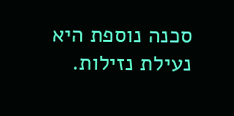סכנה נוספת היא נעילת נזילות.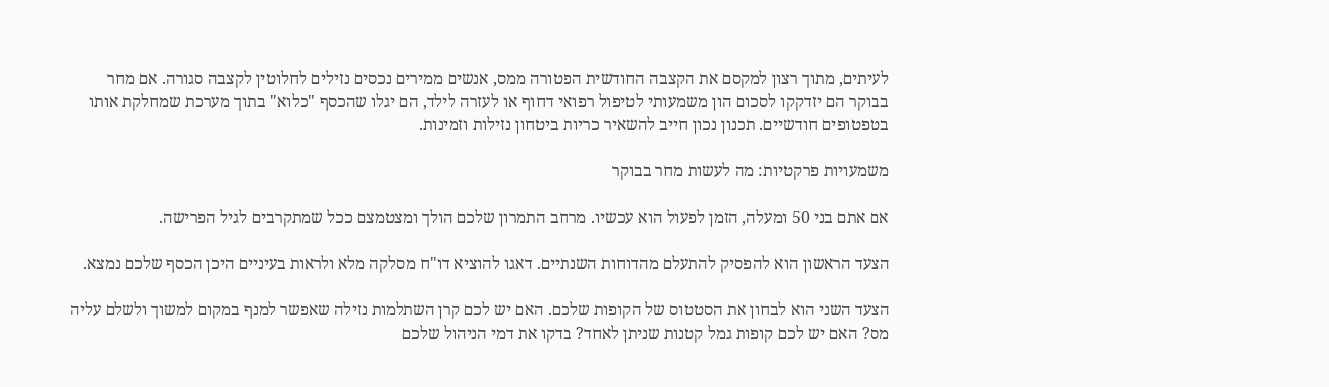לעיתים, מתוך רצון למקסם את הקצבה החודשית הפטורה ממס, אנשים ממירים נכסים נזילים לחלוטין לקצבה סגורה. אם מחר בבוקר הם יזדקקו לסכום הון משמעותי לטיפול רפואי דחוף או לעזרה לילד, הם יגלו שהכסף "כלוא" בתוך מערכת שמחלקת אותו בטפטופים חודשיים. תכנון נכון חייב להשאיר כריות ביטחון נזילות וזמינות.

משמעויות פרקטיות: מה לעשות מחר בבוקר

אם אתם בני 50 ומעלה, הזמן לפעול הוא עכשיו. מרחב התמרון שלכם הולך ומצטמצם ככל שמתקרבים לגיל הפרישה.

הצעד הראשון הוא להפסיק להתעלם מהדוחות השנתיים. דאגו להוציא דו"ח מסלקה מלא ולראות בעיניים היכן הכסף שלכם נמצא.

הצעד השני הוא לבחון את הסטטוס של הקופות שלכם. האם יש לכם קרן השתלמות נזילה שאפשר למנף במקום למשוך ולשלם עליה מס? האם יש לכם קופות גמל קטנות שניתן לאחד? בדקו את דמי הניהול שלכם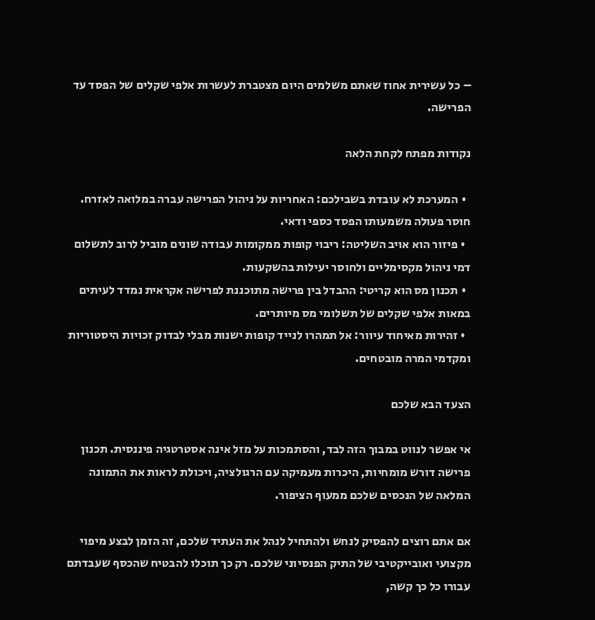– כל עשירית אחוז שאתם משלמים היום מצטברת לעשרות אלפי שקלים של הפסד עד הפרישה.

נקודות מפתח לקחת הלאה

  • המערכת לא עובדת בשבילכם: האחריות על ניהול הפרישה עברה במלואה לאזרח. חוסר פעולה משמעותו הפסד כספי ודאי.
  • פיזור הוא אויב השליטה: ריבוי קופות ממקומות עבודה שונים מוביל לרוב לתשלום דמי ניהול מקסימליים ולחוסר יעילות בהשקעות.
  • תכנון מס הוא קריטי: ההבדל בין פרישה מתוכננת לפרישה אקראית נמדד לעיתים במאות אלפי שקלים של תשלומי מס מיותרים.
  • זהירות מאיחוד עיוור: אל תמהרו לנייד קופות ישנות מבלי לבדוק זכויות היסטוריות ומקדמי המרה מובטחים.

הצעד הבא שלכם

אי אפשר לנווט במבוך הזה לבד, והסתמכות על מזל אינה אסטרטגיה פיננסית. תכנון פרישה דורש מומחיות, היכרות מעמיקה עם הרגולציה, ויכולת לראות את התמונה המלאה של הנכסים שלכם ממעוף הציפור.

אם אתם רוצים להפסיק לנחש ולהתחיל לנהל את העתיד שלכם, זה הזמן לבצע מיפוי מקצועי ואובייקטיבי של התיק הפנסיוני שלכם. רק כך תוכלו להבטיח שהכסף שעבדתם עבורו כל כך קשה,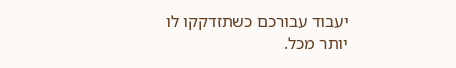יעבוד עבורכם כשתזדקקו לו יותר מכל.